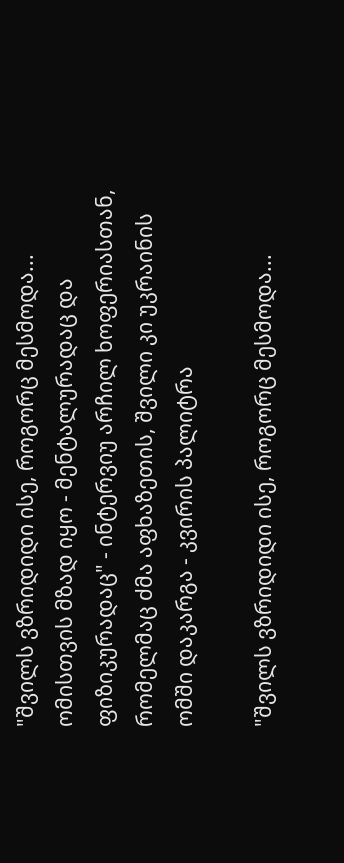"შვილს ვზრიდიდი ისე, როგორც მესმოდა... ომისთვის მზად იყო - მენტალურადაც და ფიზიკურადაც" - ინტერვიუ არჩილ ხოფერიასთან, რომელმაც ძმა აფხაზეთის, შვილი კი უკრაინის ომში დაკარგა - კვირის პალიტრა

"შვილს ვზრიდიდი ისე, როგორც მესმოდა...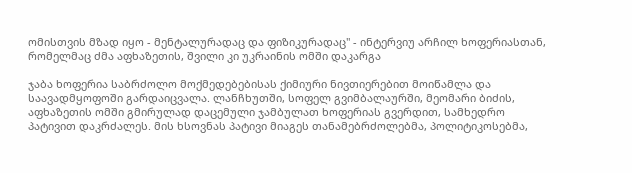ომისთვის მზად იყო - მენტალურადაც და ფიზიკურადაც" - ინტერვიუ არჩილ ხოფერიასთან, რომელმაც ძმა აფხაზეთის, შვილი კი უკრაინის ომში დაკარგა

ჯაბა ხოფერია საბრძოლო მოქმედებებისას ქიმიური ნივთიერებით მოიწამლა და საავადმყოფოში გარდაიცვალა. ლანჩხუთში, სოფელ გვიმბალაურში, მეომარი ბიძის, აფხაზეთის ომში გმირულად დაცემული ჯამბულათ ხოფერიას გვერდით, სამხედრო პატივით დაკრძალეს. მის ხსოვნას პატივი მიაგეს თანამებრძოლებმა, პოლიტიკოსებმა,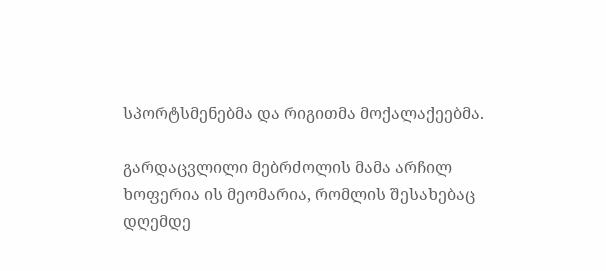სპორტსმენებმა და რიგითმა მოქალაქეებმა.

გარდაცვლილი მებრძოლის მამა არჩილ ხოფერია ის მეომარია, რომლის შესახებაც დღემდე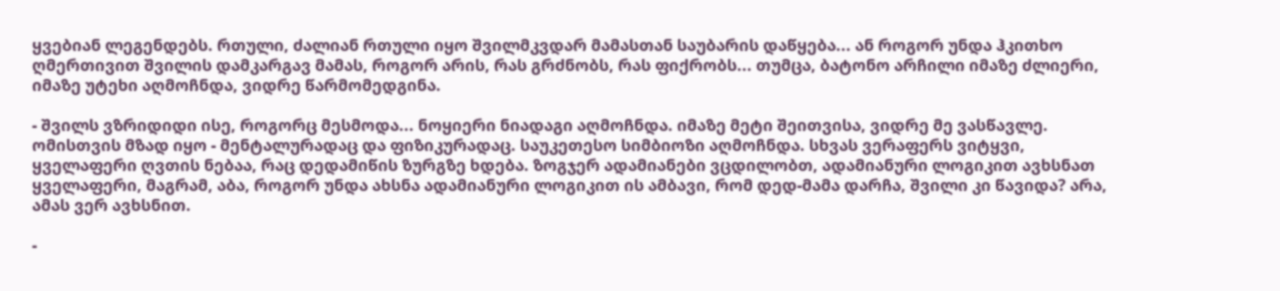ყვებიან ლეგენდებს. რთული, ძალიან რთული იყო შვილმკვდარ მამასთან საუბარის დაწყება... ან როგორ უნდა ჰკითხო ღმერთივით შვილის დამკარგავ მამას, როგორ არის, რას გრძნობს, რას ფიქრობს... თუმცა, ბატონო არჩილი იმაზე ძლიერი, იმაზე უტეხი აღმოჩნდა, ვიდრე წარმომედგინა.

- შვილს ვზრიდიდი ისე, როგორც მესმოდა... ნოყიერი ნიადაგი აღმოჩნდა. იმაზე მეტი შეითვისა, ვიდრე მე ვასწავლე. ომისთვის მზად იყო - მენტალურადაც და ფიზიკურადაც. საუკეთესო სიმბიოზი აღმოჩნდა. სხვას ვერაფერს ვიტყვი, ყველაფერი ღვთის ნებაა, რაც დედამიწის ზურგზე ხდება. ზოგჯერ ადამიანები ვცდილობთ, ადამიანური ლოგიკით ავხსნათ ყველაფერი, მაგრამ, აბა, როგორ უნდა ახსნა ადამიანური ლოგიკით ის ამბავი, რომ დედ-მამა დარჩა, შვილი კი წავიდა? არა, ამას ვერ ავხსნით.

-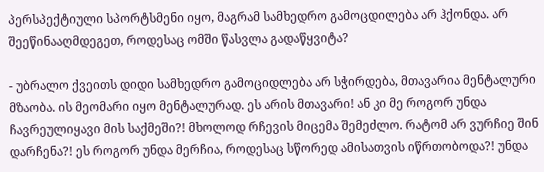პერსპექტიული სპორტსმენი იყო, მაგრამ სამხედრო გამოცდილება არ ჰქონდა. არ შეეწინააღმდეგეთ, როდესაც ომში წასვლა გადაწყვიტა?

- უბრალო ქვეითს დიდი სამხედრო გამოციდლება არ სჭირდება, მთავარია მენტალური მზაობა. ის მეომარი იყო მენტალურად. ეს არის მთავარი! ან კი მე როგორ უნდა ჩავრეულიყავი მის საქმეში?! მხოლოდ რჩევის მიცემა შემეძლო. რატომ არ ვურჩიე შინ დარჩენა?! ეს როგორ უნდა მერჩია, როდესაც სწორედ ამისათვის იწრთობოდა?! უნდა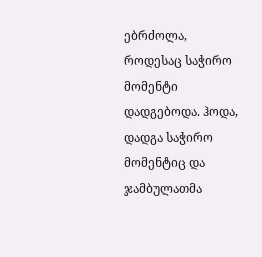ებრძოლა, როდესაც საჭირო მომენტი დადგებოდა. ჰოდა, დადგა საჭირო მომენტიც და ჯამბულათმა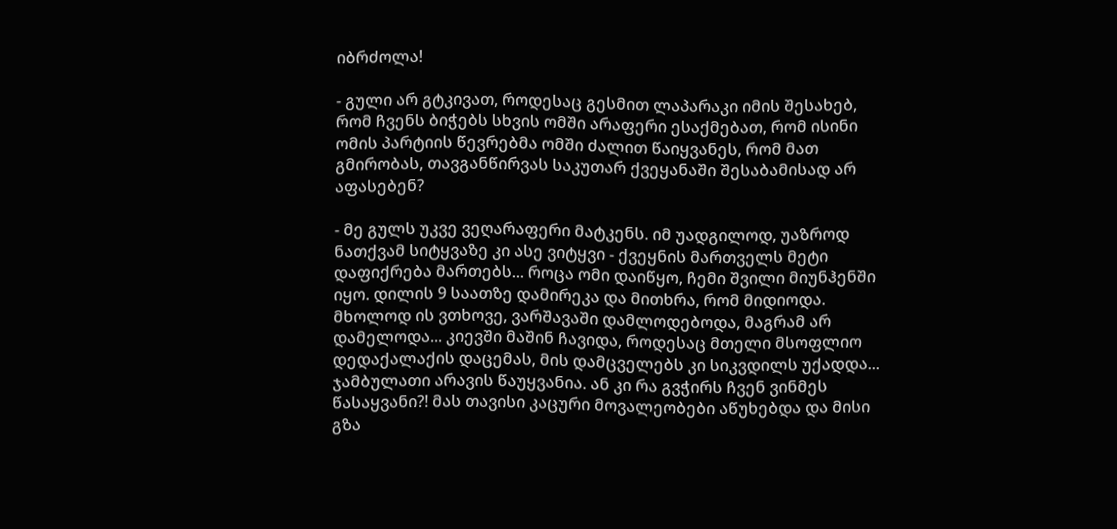იბრძოლა!

- გული არ გტკივათ, როდესაც გესმით ლაპარაკი იმის შესახებ, რომ ჩვენს ბიჭებს სხვის ომში არაფერი ესაქმებათ, რომ ისინი ომის პარტიის წევრებმა ომში ძალით წაიყვანეს, რომ მათ გმირობას, თავგანწირვას საკუთარ ქვეყანაში შესაბამისად არ აფასებენ?

- მე გულს უკვე ვეღარაფერი მატკენს. იმ უადგილოდ, უაზროდ ნათქვამ სიტყვაზე კი ასე ვიტყვი - ქვეყნის მართველს მეტი დაფიქრება მართებს... როცა ომი დაიწყო, ჩემი შვილი მიუნჰენში იყო. დილის 9 საათზე დამირეკა და მითხრა, რომ მიდიოდა. მხოლოდ ის ვთხოვე, ვარშავაში დამლოდებოდა, მაგრამ არ დამელოდა... კიევში მაშინ ჩავიდა, როდესაც მთელი მსოფლიო დედაქალაქის დაცემას, მის დამცველებს კი სიკვდილს უქადდა... ჯამბულათი არავის წაუყვანია. ან კი რა გვჭირს ჩვენ ვინმეს წასაყვანი?! მას თავისი კაცური მოვალეობები აწუხებდა და მისი გზა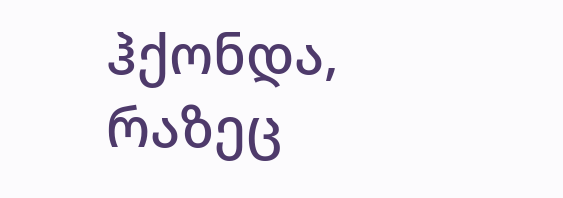ჰქონდა, რაზეც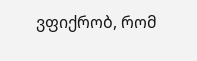ვფიქრობ, რომ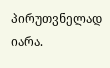პირუთვნელად იარა.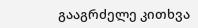გააგრძელე კითხვა